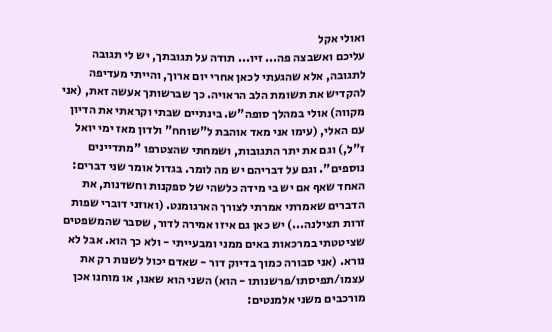ואולי אקל
עליכם ואשבצה פה... זיו... תודה על תגובתך, יש לי תגובה לתגובה, אלא שהגעתי לכאן אחרי יום ארוך, והייתי מעדיפה להקדיש את תשומת הלב הראויה. כך שברשותך אעשה זאת, (אני מקווה) אולי במהלך סופה"ש. בינתיים שבתי וקראתי את הדיון עם האלי, (עימו אני מאד אוהבת ל"שוחח" ולדון מאז ימי יואל ז"ל,) וגם את יתר התגובות, ושמחתי שהצטרפו "מתדיינים נוספים". וגם על דבריהם יש מה לומר. בגדול אומר שני דברים: האחד שאף אם יש בי מידה כלשהי של ספקנות וחשדנות, את הדברים שאמרתי אמרתי לצורך הארגומנט. (ואוזני דוברי שפות זרות תצילנה...) יש כאן גם איזו אמירה לדור, שסבר שהמשפטים שציטטתי במרכאות באים ממני ומבעייתי - ולא כך הוא. אבל לא נורא. (אני סבורה כמוך בדיוק דור - שאדם יכול לשנות רק את עצמו/תפיסתו/פרשנותו - הוא) השני הוא שאנו, או מוחנו אכן מורכבים משני אלמנטים: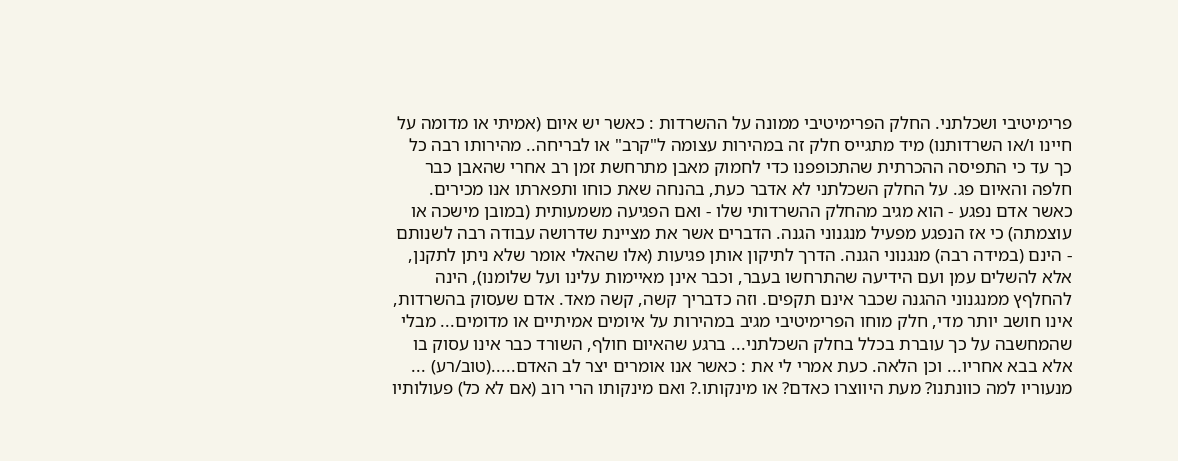פרימיטיבי ושכלתני. החלק הפרימיטיבי ממונה על ההשרדות : כאשר יש איום (אמיתי או מדומה על חיינו ו/או השרדותנו) מיד מתגייס חלק זה במהירות עצומה ל"קרב" או לבריחה.. מהירותו רבה כל כך עד כי התפיסה ההכרתית שהתכופפנו כדי לחמוק מאבן מתרחשת זמן רב אחרי שהאבן כבר חלפה והאיום פג. על החלק השכלתני לא אדבר כעת, בהנחה שאת כוחו ותפארתו אנו מכירים. כאשר אדם נפגע - הוא מגיב מהחלק ההשרדותי שלו - ואם הפגיעה משמעותית (במובן מישכה או עוצמתה) כי אז הנפגע מפעיל מנגנוני הגנה. הדברים אשר את מציינת שדרושה עבודה רבה לשנותם - הינם (במידה רבה) מנגנוני הגנה. הדרך לתיקון אותן פגיעות (אלו שהאלי אומר שלא ניתן לתקנן, אלא להשלים עמן ועם הידיעה שהתרחשו בעבר, וכבר אינן מאיימות עלינו ועל שלומנו), הינה להחלףץ ממנגנוני ההגנה שכבר אינם תקפים. וזה כדבריך קשה, קשה מאד. אדם שעסוק בהשרדות, אינו חושב יותר מדי, חלק מוחו הפרימיטיבי מגיב במהירות על איומים אמיתיים או מדומים... מבלי שהמחשבה על כך עוברת בכלל בחלק השכלתני... ברגע שהאיום חולף, השורד כבר אינו עסוק בו אלא בבא אחריו... וכן הלאה. כעת אמרי לי את : כאשר אנו אומרים יצר לב האדם.....(טוב/רע) ... מנעוריו למה כוונתנו? מעת היווצרו כאדם? או מינקותו.? ואם מינקותו הרי רוב (אם לא כל) פעולותיו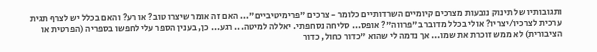ותגובותיו של תינוק נובעות מצרכים קיומיים השרדותיים כלומר - צרכים "פרימיטיביים"... האם זה אומר שיצרו טוב? או רע? והאם בכלל יש לצרף תגית ערכית לצרכיו/יצריו? אולי בכלל מדובר ב"פרווה"? אופס... סליחה נסחפתי. יאללה למיטה... רגע... כן, בענין הספר עלי לחפשו בספריה (הפרטית או הציבורית) לא ממש זוכרת את שמו... אך נדמה לי שהוא "כדור כחול, כדור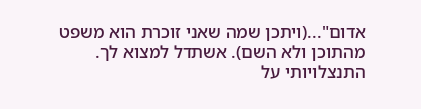אדום"...(ויתכן שמה שאני זוכרת הוא משפט מהתוכן ולא השם). אשתדל למצוא לך. התנצלויותי על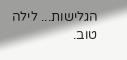הגלישות... לילה טוב.